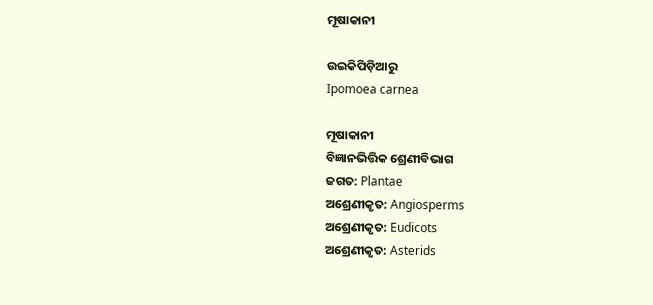ମୂଷାକାନୀ

ଉଇକିପିଡ଼ିଆ‌ରୁ
Ipomoea carnea

ମୂଷାକାନୀ
ବିଜ୍ଞାନଭିତ୍ତିକ ଶ୍ରେଣୀବିଭାଗ
ଜଗତ: Plantae
ଅଶ୍ରେଣୀକୃତ: Angiosperms
ଅଶ୍ରେଣୀକୃତ: Eudicots
ଅଶ୍ରେଣୀକୃତ: Asterids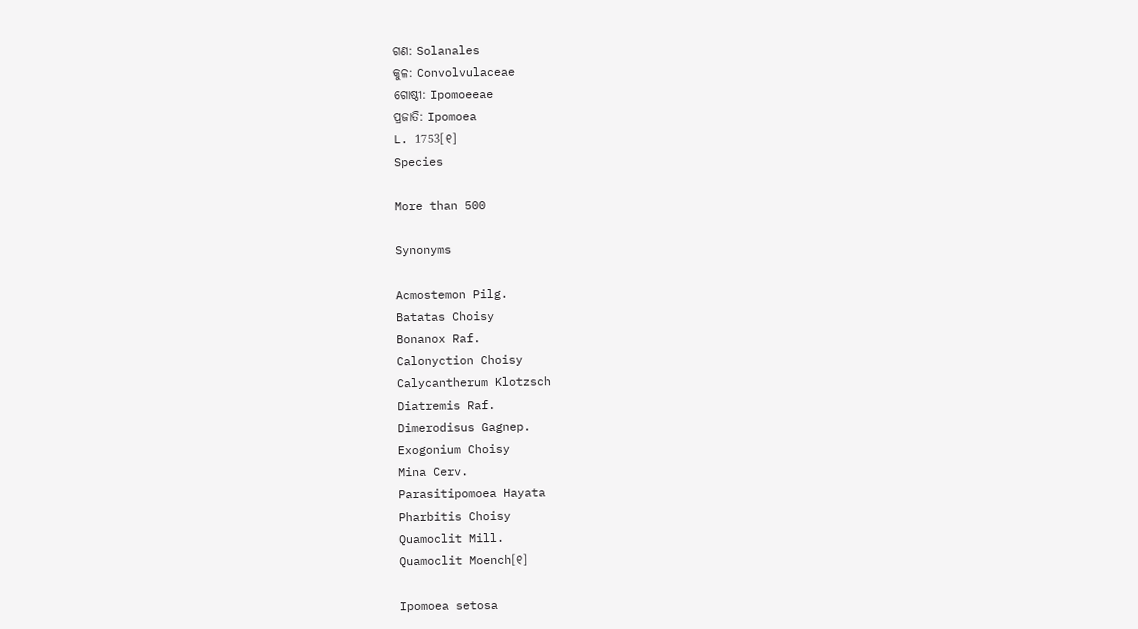ଗଣ: Solanales
କୁଳ: Convolvulaceae
ଗୋଷ୍ଠୀ: Ipomoeeae
ପ୍ରଜାତି: Ipomoea
L. 1753[୧]
Species

More than 500

Synonyms

Acmostemon Pilg.
Batatas Choisy
Bonanox Raf.
Calonyction Choisy
Calycantherum Klotzsch
Diatremis Raf.
Dimerodisus Gagnep.
Exogonium Choisy
Mina Cerv.
Parasitipomoea Hayata
Pharbitis Choisy
Quamoclit Mill.
Quamoclit Moench[୧]

Ipomoea setosa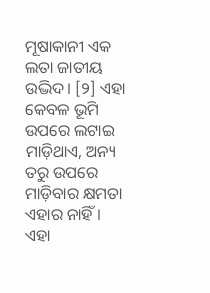ମୂଷାକାନୀ ଏକ ଲତା ଜାତୀୟ ଉଦ୍ଭିଦ। [୨] ଏହା କେବଳ ଭୂମି ଉପରେ ଲଟାଇ ମାଡ଼ିଥାଏ, ଅନ୍ୟ ତରୁ ଉପରେ ମାଡ଼ିବାର କ୍ଷମତା ଏହାର ନାହିଁ । ଏହା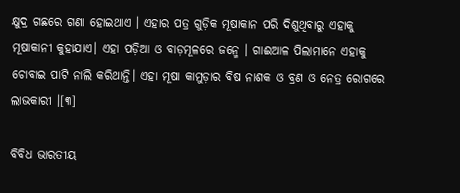କ୍ଷୁଦ୍ର ଗଛରେ ଗଣା ହୋଇଥାଏ । ଏହାର ପତ୍ର ଗୁଡ଼ିକ ମୂଷାକାନ ପରି ଦିଶୁଥିବାରୁ ଏହାକୁ ମୂଷାକାନୀ କୁହାଯାଏ। ଏହା ପଡ଼ିଆ ଓ ବାଡ଼ମୂଳରେ ଜନ୍ମେ । ଗାଈଆଳ ପିଲାମାନେ ଏହାକୁ ଚୋବାଇ ପାଟି ନାଲି କରିଥାନ୍ତି। ଏହା ମୂଷା କାମୁଡ଼ାର ବିଷ ନାଶକ ଓ ବ୍ରଣ ଓ ନେତ୍ର ରୋଗରେ ଲାଭକାରୀ ।[୩]

ବିବିଧ ଭାରତୀୟ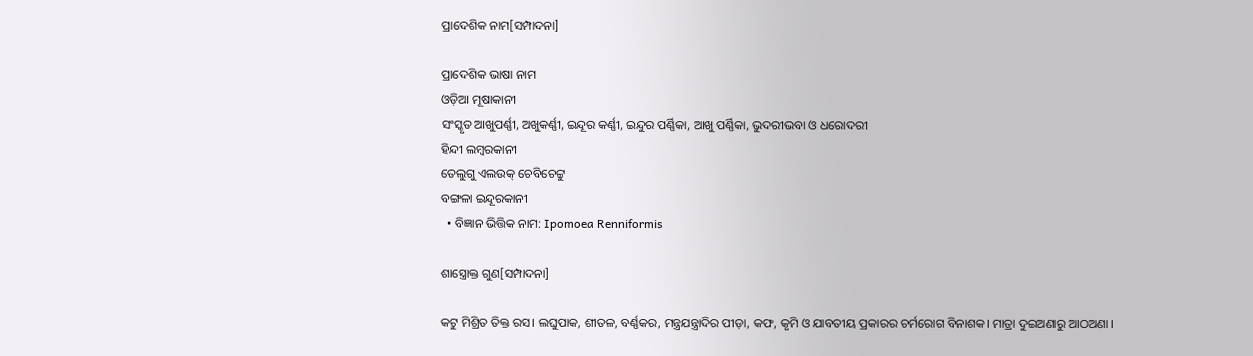ପ୍ରାଦେଶିକ ନାମ[ସମ୍ପାଦନା]

ପ୍ରାଦେଶିକ ଭାଷା ନାମ
ଓଡ଼ିଆ ମୂଷାକାନୀ
ସଂସ୍କୃତ ଆଖୁପର୍ଣ୍ଣୀ, ଅଖୁକର୍ଣ୍ଣୀ, ଇନ୍ଦୂର କର୍ଣ୍ଣୀ, ଇନ୍ଦୁର ପର୍ଣ୍ଣିକା, ଆଖୁ ପର୍ଣ୍ଣିକା, ଭୁଦରୀଭବା ଓ ଧରୋଦରୀ
ହିନ୍ଦୀ ଲମ୍ବରକାନୀ
ତେଲୁଗୁ ଏଲଉକ୍ ଚେବିଚେଟ୍ଟୁ
ବଙ୍ଗଳା ଇନ୍ଦୂରକାନୀ
  • ବିଜ୍ଞାନ ଭିତ୍ତିକ ନାମ: Ipomoea Renniformis

ଶାସ୍ତ୍ରୋକ୍ତ ଗୁଣ[ସମ୍ପାଦନା]

କଟୁ ମିଶ୍ରିତ ତିକ୍ତ ରସ। ଲଘୁପାକ, ଶୀତଳ, ବର୍ଣ୍ଣକର, ମନ୍ତ୍ରଯନ୍ତ୍ରାଦିର ପୀଡ଼ା, କଫ, କୃମି ଓ ଯାବତୀୟ ପ୍ରକାରର ଚର୍ମରୋଗ ବିନାଶକ। ମାତ୍ରା ଦୁଇଅଣାରୁ ଆଠଅଣା ।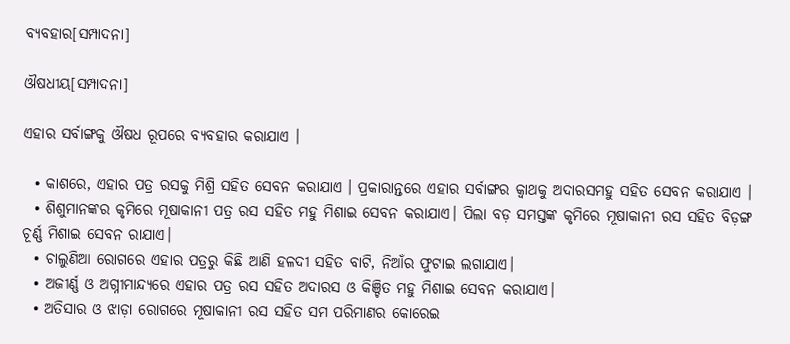ବ୍ୟବହାର[ସମ୍ପାଦନା]

ଔଷଧୀୟ[ସମ୍ପାଦନା]

ଏହାର ସର୍ବାଙ୍ଗକୁ ଔଷଧ ରୂପରେ ବ୍ୟବହାର କରାଯାଏ ।

  • କାଶରେ, ଏହାର ପତ୍ର ରସକୁ ମିଶ୍ରି ସହିତ ସେବନ କରାଯାଏ । ପ୍ରକାରାନ୍ତରେ ଏହାର ସର୍ବାଙ୍ଗର କ୍ୱାଥକୁ ଅଦାରସମହୁ ସହିତ ସେବନ କରାଯାଏ ।
  • ଶିଶୁମାନଙ୍କର କୃମିରେ ମୂଷାକାନୀ ପତ୍ର ରସ ସହିତ ମହୁ ମିଶାଇ ସେବନ କରାଯାଏ। ପିଲା ବଡ଼ ସମସ୍ତଙ୍କ କୃମିରେ ମୂଷାକାନୀ ରସ ସହିତ ବିଡ଼ଙ୍ଗ ଚୂର୍ଣ୍ଣ ମିଶାଇ ସେବନ ରାଯାଏ।
  • ଚାଲୁଣିଆ ରୋଗରେ ଏହାର ପତ୍ରରୁ କିଛି ଆଣି ହଳଦୀ ସହିତ ବାଟି, ନିଆଁର ଫୁଟାଇ ଲଗାଯାଏ।
  • ଅଜୀର୍ଣ୍ଣ ଓ ଅଗ୍ନୀମାନ୍ଦ୍ୟରେ ଏହାର ପତ୍ର ରସ ସହିତ ଅଦାରସ ଓ କିଞ୍ଚିତ ମହୁ ମିଶାଇ ସେବନ କରାଯାଏ।
  • ଅତିସାର ଓ ଝାଡ଼ା ରୋଗରେ ମୂଷାକାନୀ ରସ ସହିତ ସମ ପରିମାଣର କୋରେଇ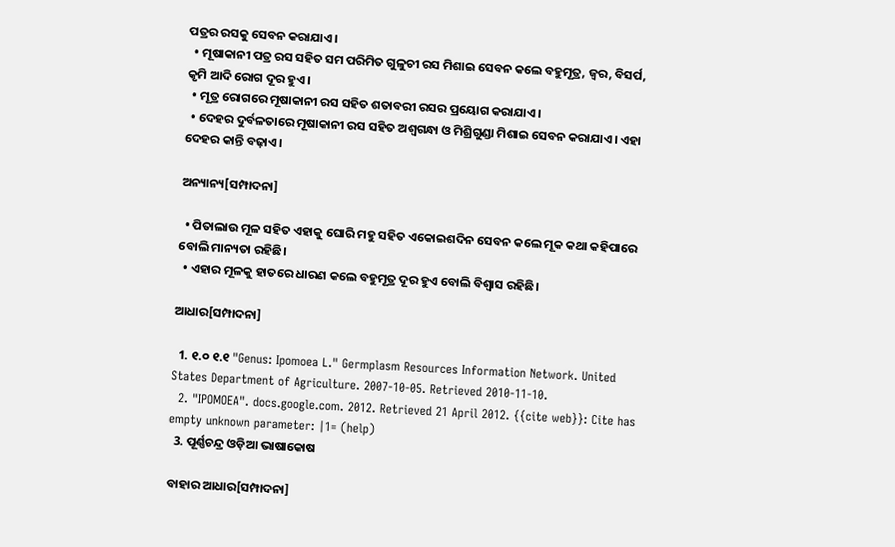ପତ୍ରର ରସକୁ ସେବନ କରାଯାଏ।
  • ମୂଷାକାନୀ ପତ୍ର ରସ ସହିତ ସମ ପରିମିତ ଗୁଳୁଚୀ ରସ ମିଶାଇ ସେବନ କଲେ ବହୁମୂତ୍ର, ଜ୍ୱର, ବିସର୍ପ, କୃମି ଆଦି ରୋଗ ଦୂର ହୁଏ।
  • ମୂତ୍ର ରୋଗରେ ମୂଷାକାନୀ ରସ ସହିତ ଶତାବରୀ ରସର ପ୍ରୟୋଗ କରାଯାଏ।
  • ଦେହର ଦୁର୍ବଳତାରେ ମୂଷାକାନୀ ରସ ସହିତ ଅଶ୍ୱଗନ୍ଧା ଓ ମିଶ୍ରିଗୁଣ୍ଡା ମିଶାଇ ସେବନ କରାଯାଏ। ଏହା ଦେହର କାନ୍ତି ବଢ଼ାଏ।

ଅନ୍ୟାନ୍ୟ[ସମ୍ପାଦନା]

  • ପିତାଲାଉ ମୂଳ ସହିତ ଏହାକୁ ଘୋରି ମହୁ ସହିତ ଏକୋଇଶଦିନ ସେବନ କଲେ ମୂକ କଥା କହିପାରେ ବୋଲି ମାନ୍ୟତା ରହିଛି।
  • ଏହାର ମୂଳକୁ ହାତରେ ଧାରଣ କଲେ ବହୁମୂତ୍ର ଦୂର ହୁଏ ବୋଲି ବିଶ୍ୱାସ ରହିଛି।

ଆଧାର[ସମ୍ପାଦନା]

  1. ୧.୦ ୧.୧ "Genus: Ipomoea L." Germplasm Resources Information Network. United States Department of Agriculture. 2007-10-05. Retrieved 2010-11-10.
  2. "IPOMOEA". docs.google.com. 2012. Retrieved 21 April 2012. {{cite web}}: Cite has empty unknown parameter: |1= (help)
  3. ପୂର୍ଣ୍ଣଚନ୍ଦ୍ର ଓଡ଼ିଆ ଭାଷାକୋଷ

ବାହାର ଆଧାର[ସମ୍ପାଦନା]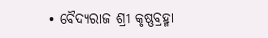• ବୈଦ୍ୟରାଜ ଶ୍ରୀ କୃଷ୍ଣବ୍ରହ୍ମା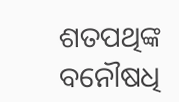ଶତପଥିଙ୍କ ବନୌଷଧି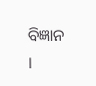ବିଜ୍ଞାନ ।